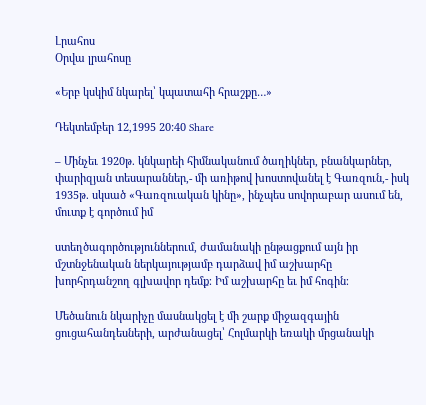Լրահոս
Օրվա լրահոսը

«Երբ կսկիմ նկարել՝ կպատահի հրաշքը…»

Դեկտեմբեր 12,1995 20:40 Share

– Մինչեւ 1920թ. կնկարեի հիմնականում ծաղիկներ, բնանկարներ, փարիզյան տեսարաններ,- մի առիթով խոստովանել է Գառզուն,- իսկ 1935թ. սկսած «Գառզուական կինը», ինչպես սովորաբար ասում են, մուտք է գործում իմ

ստեղծագործություններում, ժամանակի ընթացքում այն իր մշտնջենական ներկայությամբ դարձավ իմ աշխարհը խորհրդանշող գլխավոր դեմք։ Իմ աշխարհը եւ իմ հոգին։

Մեծանուն նկարիչը մասնակցել է մի շարք միջազգային ցուցահանդեսների, արժանացել՝ Հոլմարկի եռակի մրցանակի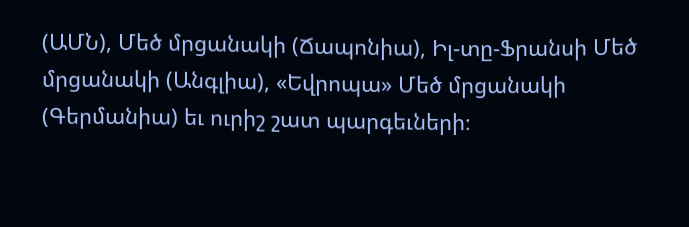(ԱՄՆ), Մեծ մրցանակի (Ճապոնիա), Իլ-տը-Ֆրանսի Մեծ մրցանակի (Անգլիա), «Եվրոպա» Մեծ մրցանակի (Գերմանիա) եւ ուրիշ շատ պարգեւների։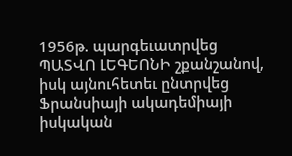1956թ. պարգեւատրվեց ՊԱՏՎՈ ԼԵԳԵՈՆԻ շքանշանով, իսկ այնուհետեւ ընտրվեց Ֆրանսիայի ակադեմիայի իսկական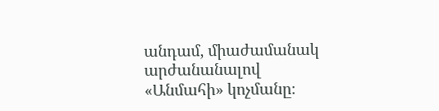անդամ, միաժամանակ արժանանալով «Անմահի» կոչմանը։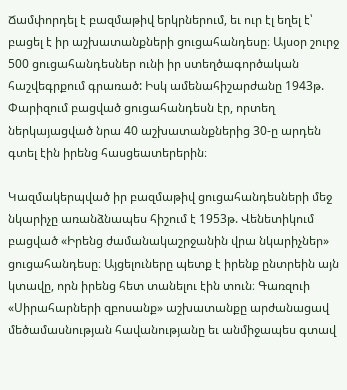Ճամփորդել է բազմաթիվ երկրներում, եւ ուր էլ եղել է՝ բացել է իր աշխատանքների ցուցահանդեսը։ Այսօր շուրջ 500 ցուցահանդեսներ ունի իր ստեղծագործական հաշվեգրքում գրառած: Իսկ ամենահիշարժանը 1943թ. Փարիզում բացված ցուցահանդեսն էր, որտեղ ներկայացված նրա 40 աշխատանքներից 30-ը արդեն գտել էին իրենց հասցեատերերին։

Կազմակերպված իր բազմաթիվ ցուցահանդեսների մեջ նկարիչը առանձնապես հիշում է 1953թ. Վենետիկում բացված «Իրենց ժամանակաշրջանին վրա նկարիչներ» ցուցահանդեսը։ Այցելուները պետք է իրենք ընտրեին այն կտավը, որն իրենց հետ տանելու էին տուն։ Գառզուի «Սիրահարների զբոսանք» աշխատանքը արժանացավ մեծամասնության հավանությանը եւ անմիջապես գտավ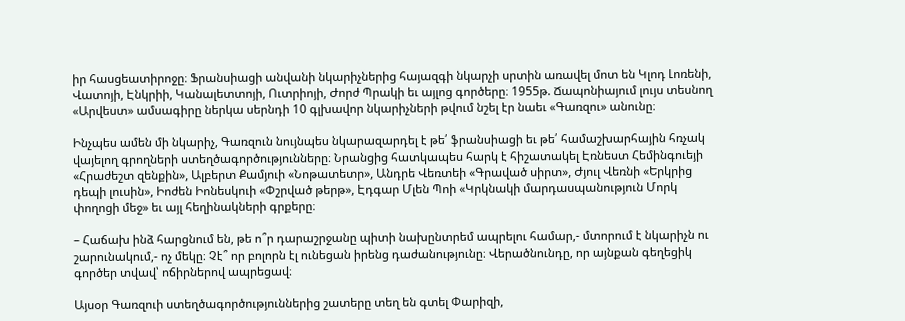իր հասցեատիրոջը։ Ֆրանսիացի անվանի նկարիչներից հայազգի նկարչի սրտին առավել մոտ են Կլոդ Լոռենի, Վատոյի, Էնկրիի, Կանալետտոյի, Ուտրիոյի, Ժորժ Պրակի եւ այլոց գործերը։ 1955թ. Ճապոնիայում լույս տեսնող «Արվեստ» ամսագիրը ներկա սերնդի 10 գլխավոր նկարիչների թվում նշել էր նաեւ «Գառզու» անունը։

Ինչպես ամեն մի նկարիչ, Գառզուն նույնպես նկարազարդել է թե՛ ֆրանսիացի եւ թե՛ համաշխարհային հռչակ վայելող գրողների ստեղծագործությունները։ Նրանցից հատկապես հարկ է հիշատակել Էռնեստ Հեմինգուեյի «Հրաժեշտ զենքին», Ալբերտ Քամյուի «Նոթատետր», Անդրե Վեռտեի «Գրաված սիրտ», Ժյուլ Վեռնի «Երկրից դեպի լուսին», Իոժեն Իոնեսկուի «Փշրված թերթ», Էդգար Մլեն Պոի «Կրկնակի մարդասպանություն Մորկ փողոցի մեջ» եւ այլ հեղինակների գրքերը։

– Հաճախ ինձ հարցնում են, թե ո՞ր դարաշրջանը պիտի նախընտրեմ ապրելու համար,- մտորում է նկարիչն ու շարունակում,- ոչ մեկը։ Չէ՞ որ բոլորն էլ ունեցան իրենց դաժանությունը։ Վերածնունդը, որ այնքան գեղեցիկ գործեր տվավ՝ ոճիրներով ապրեցավ։

Այսօր Գառզուի ստեղծագործություններից շատերը տեղ են գտել Փարիզի,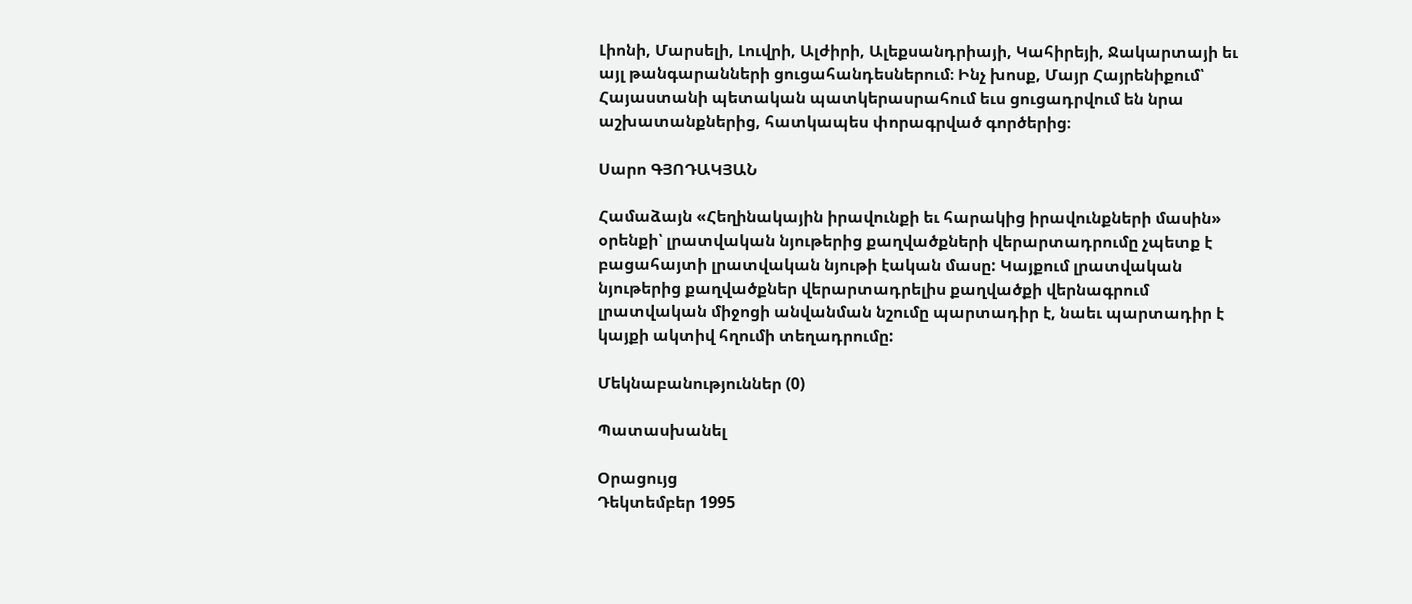Լիոնի, Մարսելի, Լուվրի, Ալժիրի, Ալեքսանդրիայի, Կահիրեյի, Ջակարտայի եւ այլ թանգարանների ցուցահանդեսներում։ Ինչ խոսք, Մայր Հայրենիքում՝ Հայաստանի պետական պատկերասրահում եւս ցուցադրվում են նրա աշխատանքներից, հատկապես փորագրված գործերից։

Սարո ԳՅՈԴԱԿՅԱՆ

Համաձայն «Հեղինակային իրավունքի եւ հարակից իրավունքների մասին» օրենքի՝ լրատվական նյութերից քաղվածքների վերարտադրումը չպետք է բացահայտի լրատվական նյութի էական մասը: Կայքում լրատվական նյութերից քաղվածքներ վերարտադրելիս քաղվածքի վերնագրում լրատվական միջոցի անվանման նշումը պարտադիր է, նաեւ պարտադիր է կայքի ակտիվ հղումի տեղադրումը:

Մեկնաբանություններ (0)

Պատասխանել

Օրացույց
Դեկտեմբեր 1995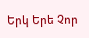Երկ Երե Չոր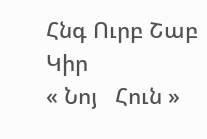Հնգ Ուրբ Շաբ Կիր
« Նոյ   Հուն »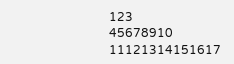123
45678910
11121314151617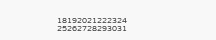18192021222324
25262728293031